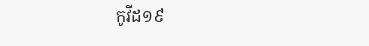កូវីដ១៩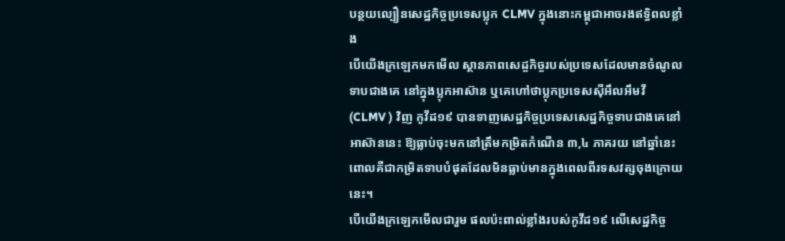បន្ថយល្បឿនសេដ្ឋកិច្ចប្រទេសប្លុក CLMV ក្នុងនោះកម្ពុជាអាចរងឥទ្ធិពលខ្លាំង
បើយើងក្រឡេកមកមើល ស្ថានភាពសេដ្ចកិច្ចរបស់ប្រទេសដែលមានចំណូលទាបជាងគេ នៅក្នុងប្លុកអាស៊ាន ឬគេហៅថាប្លុកប្រទេសស៊ីអឹលអឹមវី (CLMV ) វិញ កូវីដ១៩ បានទាញសេដ្ឋកិច្ចប្រទេសសេដ្ឋកិច្ចទាបជាងគេនៅអាស៊ាននេះ ឱ្យធ្លាប់ចុះមកនៅត្រឹមកម្រិតកំណើន ៣,៤ ភាគរយ នៅឆ្នាំនេះ ពោលគឺជាកម្រិតទាបបំផុតដែលមិនធ្លាប់មានក្នុងពេលពីរទសវត្សចុងក្រោយនេះ។
បើយើងក្រឡេកមើលជារួម ផលប៉ះពាល់ខ្លាំងរបស់កូវីដ១៩ លើសេដ្ឋកិច្ច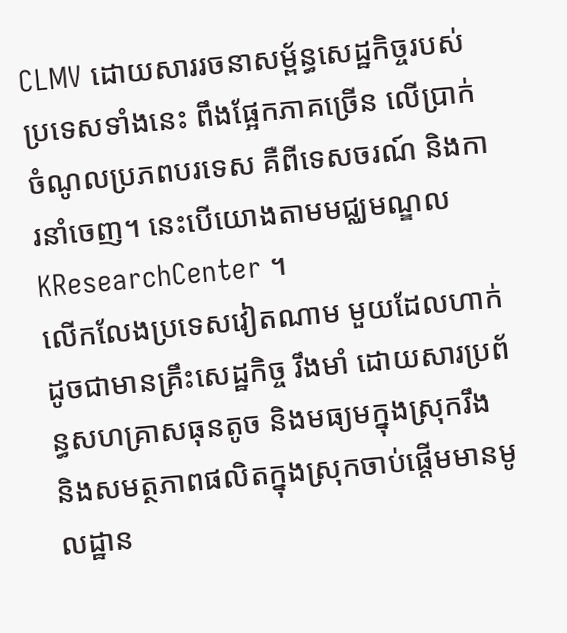CLMV ដោយសាររចនាសម្ព័ន្ធសេដ្ឋកិច្ចរបស់ប្រទេសទាំងនេះ ពឹងផ្អែកភាគច្រើន លើប្រាក់ចំណូលប្រភពបរទេស គឺពីទេសចរណ៍ និងការនាំចេញ។ នេះបើយោងតាមមជ្ឈមណ្ឌល KResearchCenter ។
លើកលែងប្រទេសវៀតណាម មួយដែលហាក់ដូចជាមានគ្រឹះសេដ្ឋកិច្ច រឹងមាំ ដោយសារប្រព័ន្ធសហគ្រាសធុនតូច និងមធ្យមក្នុងស្រុករឹង និងសមត្ថភាពផលិតក្នុងស្រុកចាប់ផ្តើមមានមូលដ្ឋាន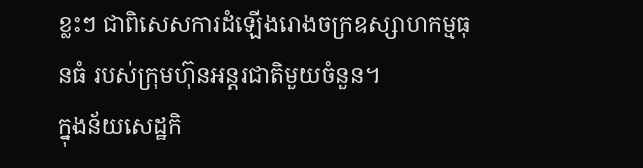ខ្លះៗ ជាពិសេសការដំឡើងរោងចក្រឧស្សាហកម្មធុនធំ របស់ក្រុមហ៊ុនអន្តរជាតិមួយចំនួន។
ក្នុងន័យសេដ្ឋកិ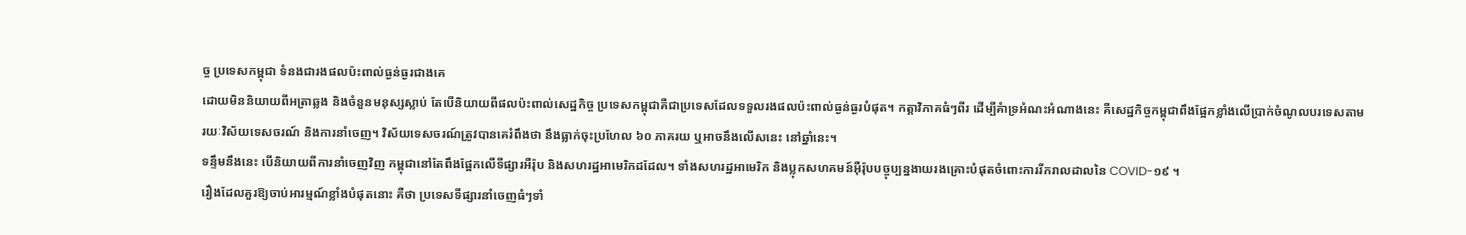ច្ច ប្រទេសកម្ពុជា ទំនងជារងផលប៉ះពាល់ធ្ងន់ធ្ងរជាងគេ
ដោយមិននិយាយពីអត្រាឆ្លង និងចំនួនមនុស្សស្លាប់ តែបើនិយាយពីផលប៉ះពាល់សេដ្ឋកិច្ច ប្រទេសកម្ពុជាគឺជាប្រទេសដែលទទួលរងផលប៉ះពាល់ធ្ងន់ធ្ងរបំផុត។ កត្តាវិភាគធំៗពីរ ដើម្បីគំាទ្រអំណះអំណាងនេះ គឺសេដ្ឋកិច្ចកម្ពុជាពឹងផ្អែកខ្លាំងលើប្រាក់ចំណូលបរទេសតាមរយៈវិស័យទេសចរណ៍ និងការនាំចេញ។ វិស័យទេសចរណ៍ត្រូវបានគេរំពឹងថា នឹងធ្លាក់ចុះប្រហែល ៦០ ភាគរយ ឬអាចនឹងលើសនេះ នៅឆ្នាំនេះ។
ទន្ទឹមនឹងនេះ បើនិយាយពីការនាំចេញវិញ កម្ពុជានៅតែពឹងផ្អែកលើទីផ្សារអឺរ៉ុប និងសហរដ្ឋអាមេរិកដដែល។ ទាំងសហរដ្ឋអាមេរិក និងប្លុកសហគមន៍អ៊ឺរ៉ុបបច្ចុប្បន្នងាយរងគ្រោះបំផុតចំពោះការរីករាលដាលនៃ COVID-១៩ ។
រឿងដែលគួរឱ្យចាប់អារម្មណ៍ខ្លាំងបំផុតនោះ គឺថា ប្រទេសទីផ្សារនាំចេញធំៗទាំ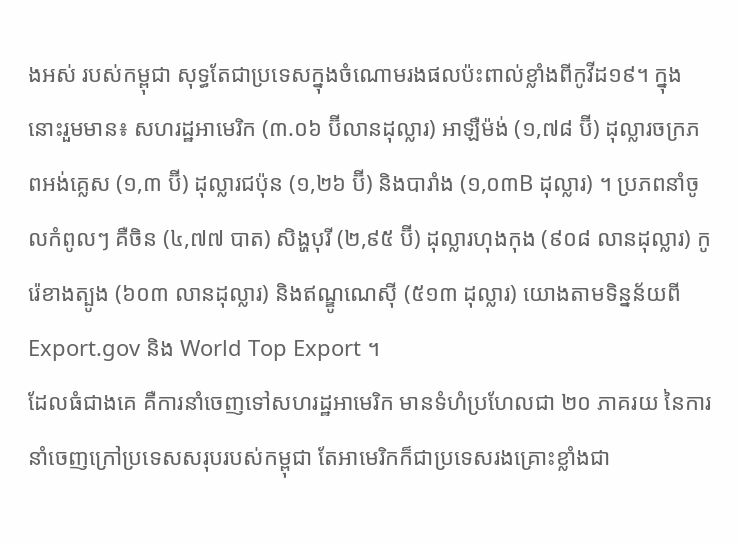ងអស់ របស់កម្ពុជា សុទ្ធតែជាប្រទេសក្នុងចំណោមរងផលប៉ះពាល់ខ្លាំងពីកូវីដ១៩។ ក្នុងនោះរួមមាន៖ សហរដ្ឋអាមេរិក (៣.០៦ ប៊ីលានដុល្លារ) អាឡឺម៉ង់ (១,៧៨ ប៊ី) ដុល្លារចក្រភពអង់គ្លេស (១,៣ ប៊ី) ដុល្លារជប៉ុន (១,២៦ ប៊ី) និងបារាំង (១,០៣B ដុល្លារ) ។ ប្រភពនាំចូលកំពូលៗ គឺចិន (៤,៧៧ បាត) សិង្ហបុរី (២,៩៥ ប៊ី) ដុល្លារហុងកុង (៩០៨ លានដុល្លារ) កូរ៉េខាងត្បូង (៦០៣ លានដុល្លារ) និងឥណ្ឌូណេស៊ី (៥១៣ ដុល្លារ) យោងតាមទិន្នន័យពី Export.gov និង World Top Export ។
ដែលធំជាងគេ គឺការនាំចេញទៅសហរដ្ឋអាមេរិក មានទំហំប្រហែលជា ២០ ភាគរយ នៃការនាំចេញក្រៅប្រទេសសរុបរបស់កម្ពុជា តែអាមេរិកក៏ជាប្រទេសរងគ្រោះខ្លាំងជា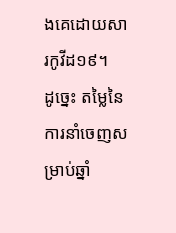ងគេដោយសារកូវីដ១៩។
ដូច្នេះ តម្លៃនៃការនាំចេញសម្រាប់ឆ្នាំ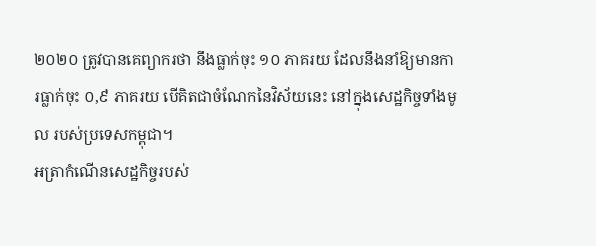២០២០ ត្រូវបានគេព្យាករថា នឹងធ្លាក់ចុះ ១០ ភាគរយ ដែលនឹងនាំឱ្យមានការធ្លាក់ចុះ ០,៩ ភាគរយ បើគិតជាចំណែកនៃវិស័យនេះ នៅក្នុងសេដ្ឋកិច្ចទាំងមូល របស់ប្រទេសកម្ពុជា។
អត្រាកំណើនសេដ្ឋកិច្ចរបស់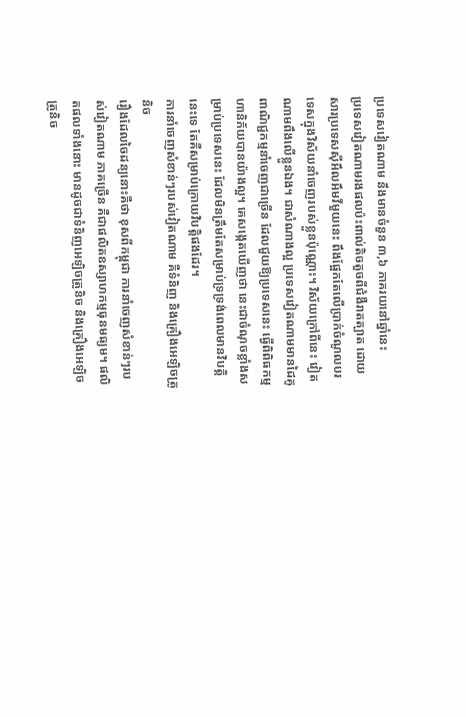ប្រទេសវៀតណាម នឹងមានចំនួន ៣,៦ ភាគរយនៅឆ្នាំនេះ
ប្រទេសវៀតណាមរងផលប៉ះពាល់តិចតួចពីជំងឺរាតត្បាត ដោយសារប្រទេសស៊ីអឹលអឹមវីមួយនេះ ពឹងផ្អែកតែលើប្រាក់ចំណូលបរទេសក្នុងវិស័យនាំចេញរបស់ខ្លួនប៉ុណ្ណោះ។ វិស័យក្រៅពីនេះ វៀតណាមពឹងលើខ្លួនឯង។ ជាសំណាងល្អ ប្រទេសវៀតណាមមានដៃគូពាណិជ្ជកម្មនាំចេញជាច្រើន ដែលជួយឱ្យប្រទេសនេះ ធ្វើពិពិធកម្មហានិភ័យបានយ៉ាងល្អ។ គេសង្កេតឃើញថា នេះជាចំណុចខ្លាំងសម្រាប់ប្រទេសនេះ ដែលមិនត្រឹមតែសម្រាប់ទ្រទ្រង់ពេលមានវិបត្តិនេះទេ តែគឺសម្រាប់ក្រោយវិបត្តិផងដែរ។
ការនាំចេញសំខាន់ៗរបស់វៀតណាម គឺទំនិញ និងគ្រឿងអេឡិចត្រូនិច
រឿងដែលចៃដន្យនោះគឺថា ខុសពីកម្ពុជា ការនាំចេញសំខាន់ៗរបស់វៀតណាម ភាគច្រើន គឺជាផលិតឧស្សាហកម្មធុនមធ្យម។ ផលិតផលទាំងនោះ មានដូចជាទំនិញអេឡិចត្រូនិច និងគ្រឿងអេឡិចត្រូនិច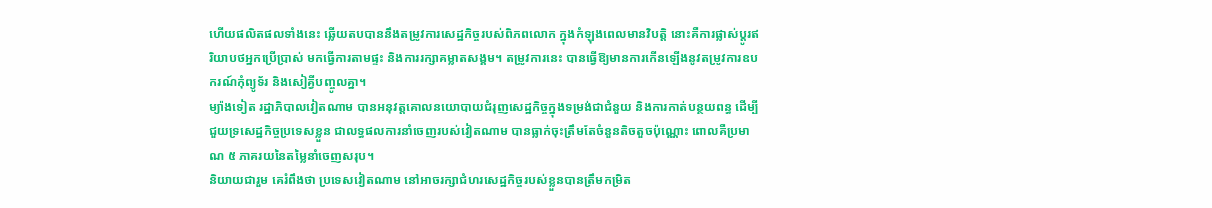ហើយផលិតផលទាំងនេះ ឆ្លើយតបបាននឹងតម្រូវការសេដ្ឋកិច្ចរបស់ពិភពលោក ក្នុងកំឡុងពេលមានវិបត្តិ នោះគឺការផ្លាស់ប្តូរឥរិយាបថអ្នកប្រើប្រាស់ មកធ្វើការតាមផ្ទះ និងការរក្សាគម្លាតសង្គម។ តម្រូវការនេះ បានធ្វើឱ្យមានការកើនឡើងនូវតម្រូវការឧបករណ៍កុំព្យូទ័រ និងសៀគ្វីបញ្ចូលគ្នា។
ម្យ៉ាងទៀត រដ្ឋាភិបាលវៀតណាម បានអនុវត្តគោលនយោបាយជំរុញសេដ្ឋកិច្ចក្នុងទម្រង់ជាជំនួយ និងការកាត់បន្ថយពន្ធ ដើម្បីជួយទ្រសេដ្ឋកិច្ចប្រទេសខ្លួន ជាលទ្ធផលការនាំចេញរបស់វៀតណាម បានធ្លាក់ចុះត្រឹមតែចំនួនតិចតួចប៉ុណ្ណោះ ពោលគឺប្រមាណ ៥ ភាគរយនៃតម្លៃនាំចេញសរុប។
និយាយជារួម គេរំពឹងថា ប្រទេសវៀតណាម នៅអាចរក្សាជំហរសេដ្ឋកិច្ចរបស់ខ្លួនបានត្រឹមកម្រិត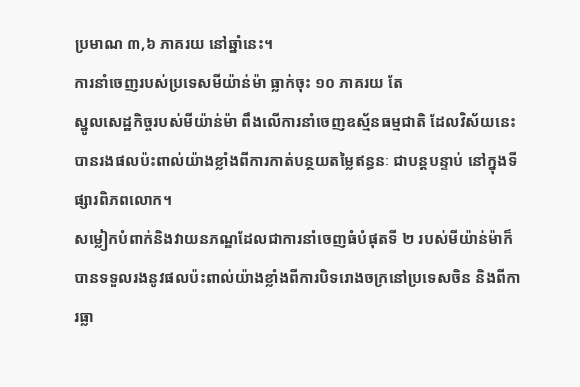ប្រមាណ ៣,៦ ភាគរយ នៅឆ្នាំនេះ។
ការនាំចេញរបស់ប្រទេសមីយ៉ាន់ម៉ា ធ្លាក់ចុះ ១០ ភាគរយ តែ
ស្នូលសេដ្ឋកិច្ចរបស់មីយ៉ាន់ម៉ា ពឹងលើការនាំចេញឧស្ម័នធម្មជាតិ ដែលវិស័យនេះ បានរងផលប៉ះពាល់យ៉ាងខ្លាំងពីការកាត់បន្ថយតម្លៃឥន្ធនៈ ជាបន្តបន្ទាប់ នៅក្នុងទីផ្សារពិភពលោក។
សម្លៀកបំពាក់និងវាយនភណ្ឌដែលជាការនាំចេញធំបំផុតទី ២ របស់មីយ៉ាន់ម៉ាក៏បានទទួលរងនូវផលប៉ះពាល់យ៉ាងខ្លាំងពីការបិទរោងចក្រនៅប្រទេសចិន និងពីការធ្លា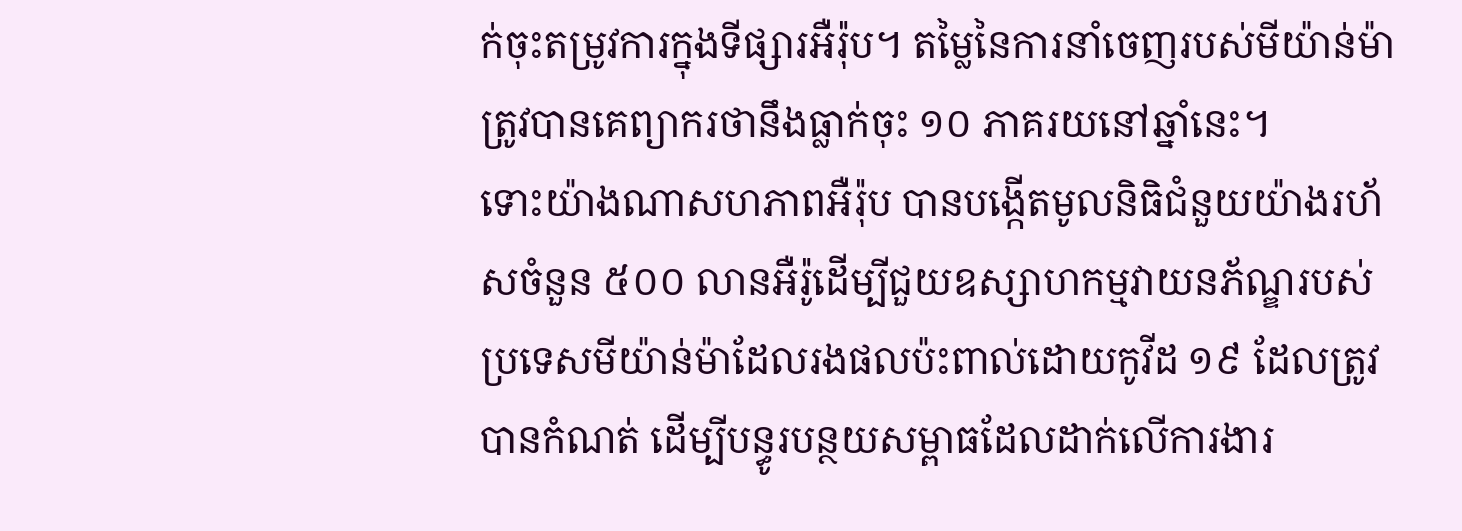ក់ចុះតម្រូវការក្នុងទីផ្សារអឺរ៉ុប។ តម្លៃនៃការនាំចេញរបស់មីយ៉ាន់ម៉ាត្រូវបានគេព្យាករថានឹងធ្លាក់ចុះ ១០ ភាគរយនៅឆ្នាំនេះ។
ទោះយ៉ាងណាសហភាពអឺរ៉ុប បានបង្កើតមូលនិធិជំនួយយ៉ាងរហ័សចំនួន ៥០០ លានអឺរ៉ូដើម្បីជួយឧស្សាហកម្មវាយនភ័ណ្ឌរបស់ប្រទេសមីយ៉ាន់ម៉ាដែលរងផលប៉ះពាល់ដោយកូវីដ ១៩ ដែលត្រូវបានកំណត់ ដើម្បីបន្ធូរបន្ថយសម្ពាធដែលដាក់លើការងារ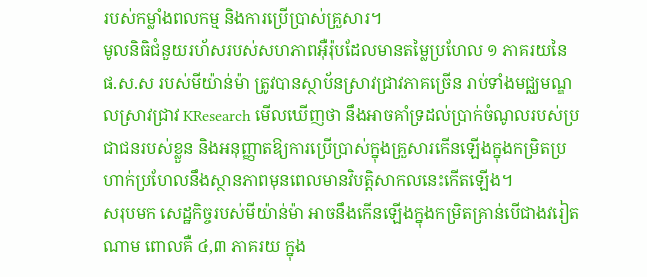របស់កម្លាំងពលកម្ម និងការប្រើប្រាស់គ្រួសារ។
មូលនិធិជំនួយរហ័សរបស់សហភាពអ៊ឺរ៉ុបដែលមានតម្លៃប្រហែល ១ ភាគរយនៃ ផ.ស.ស របស់មីយ៉ាន់ម៉ា ត្រូវបានស្ថាប័នស្រាវជ្រាវភាគច្រើន រាប់ទាំងមជ្ឈមណ្ឌលស្រាវជ្រាវ KResearch មើលឃើញថា នឹងអាចគាំទ្រដល់ប្រាក់ចំណូលរបស់ប្រជាជនរបស់ខ្លួន និងអនុញ្ញាតឱ្យការប្រើប្រាស់ក្នុងគ្រួសារកើនឡើងក្នុងកម្រិតប្រហាក់ប្រហែលនឹងស្ថានភាពមុនពេលមានវិបត្តិសាកលនេះកើតឡើង។
សរុបមក សេដ្ឋកិច្ចរបស់មីយ៉ាន់ម៉ា អាចនឹងកើនឡើងក្នុងកម្រិតគ្រាន់បើជាងវរៀតណាម ពោលគឺ ៤,៣ ភាគរយ ក្នុង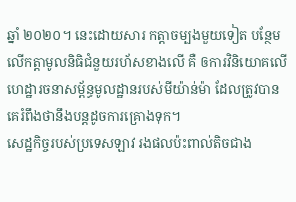ឆ្នាំ ២០២០។ នេះដោយសារ កត្តាចម្បងមួយទៀត បន្ថែមលើកត្តាមូលនិធិជំនួយរហ័សខាងលើ គឺ ឲការវិនិយោគលើហេដ្ឋារចនាសម្ព័ន្ធមូលដ្ឋានរបស់មីយ៉ាន់ម៉ា ដែលត្រូវបានគេរំពឹងថានឹងបន្តដូចការគ្រោងទុក។
សេដ្ឋកិច្ចរបស់ប្រទេសឡាវ រងផលប៉ះពាល់តិចជាង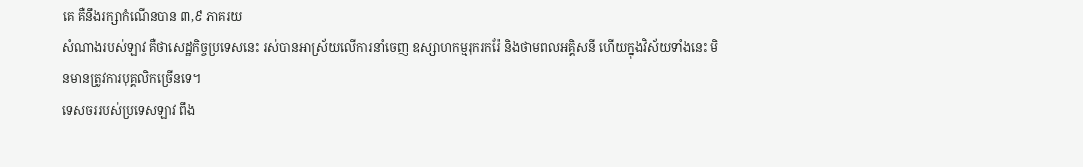គេ គឺនឹងរក្សាកំណើនបាន ៣,៩ ភាគរយ
សំណាងរបស់ឡាវ គឺថាសេដ្ឋកិច្ចប្រទេសនេះ រស់បានអាស្រ័យលើការនាំចេញ ឧស្សាហកម្មរុករករ៉ែ និងថាមពលអគ្គិសនី ហើយក្នុងវិស័យទាំងនេះ មិនមានត្រូវការបុគ្គលិកច្រើនទេ។
ទេសចររបស់ប្រទេសឡាវ ពឹង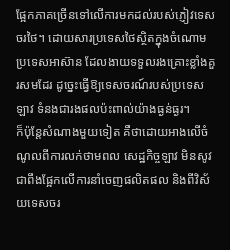ផ្អែកភាគច្រើនទៅលើការមកដល់របស់ភ្ញៀវទេសចរថៃ។ ដោយសារប្រទេសថៃស្ថិតក្នុងចំណោមប្រទេសអាស៊ាន ដែលងាយទទួលរងគ្រោះខ្លាំងគួរសមដែរ ដូច្នេះធ្វើឱ្យទេសចរណ៍របស់ប្រទេសឡាវ ទំនងជារងផលប៉ះពាល់យ៉ាងធ្ងន់ធ្ងរ។
ក៏ប៉ុន្តែសំណាងមួយទៀត គឺថាដោយអាងលើចំណូលពីការលក់ថាមពល សេដ្ឋកិច្ចឡាវ មិនសូវជាពឹងផ្អែកលើការនាំចេញផលិតផល និងពីវិស័យទេសចរ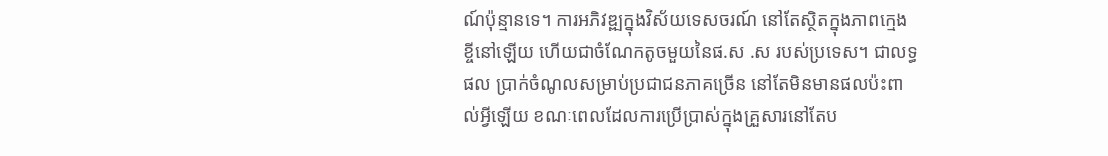ណ៍ប៉ុន្មានទេ។ ការអភិវឌ្ឍក្នុងវិស័យទេសចរណ៍ នៅតែស្ថិតក្នុងភាពក្មេងខ្ចីនៅឡើយ ហើយជាចំណែកតូចមួយនៃផ.ស .ស របស់ប្រទេស។ ជាលទ្ធផល ប្រាក់ចំណូលសម្រាប់ប្រជាជនភាគច្រើន នៅតែមិនមានផលប៉ះពាល់អ្វីឡើយ ខណៈពេលដែលការប្រើប្រាស់ក្នុងគ្រួសារនៅតែប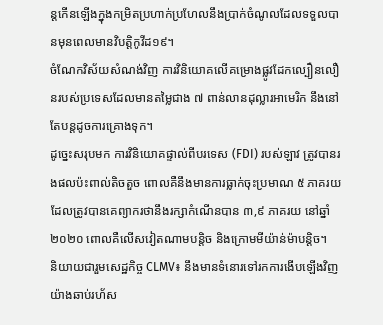ន្តកើនឡើងក្នុងកម្រិតប្រហាក់ប្រហែលនឹងប្រាក់ចំណូលដែលទទួលបានមុនពេលមានវិបត្តិកូវីដ១៩។
ចំណែកវិស័យសំណង់វិញ ការវិនិយោគលើគម្រោងផ្លូវដែកល្បឿនលឿនរបស់ប្រទេសដែលមានតម្លៃជាង ៧ ពាន់លានដុល្លារអាមេរិក នឹងនៅតែបន្តដូចការគ្រោងទុក។
ដូច្នេះសរុបមក ការវិនិយោគផ្ទាល់ពីបរទេស (FDI) របស់ឡាវ ត្រូវបានរងផលប៉ះពាល់តិចតួច ពោលគឺនឹងមានការធ្លាក់ចុះប្រមាណ ៥ ភាគរយ ដែលត្រូវបានគេព្យាករថានឹងរក្សាកំណើនបាន ៣,៩ ភាគរយ នៅឆ្នាំ ២០២០ ពោលគឺលើសវៀតណាមបន្តិច និងក្រោមមីយ៉ាន់ម៉ាបន្តិច។
និយាយជារួមសេដ្ឋកិច្ច CLMV៖ នឹងមានទំនោរទៅរកការងើបឡើងវិញយ៉ាងឆាប់រហ័ស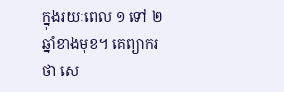ក្នុងរយៈពេល ១ ទៅ ២ ឆ្នាំខាងមុខ។ គេព្យាករថា សេ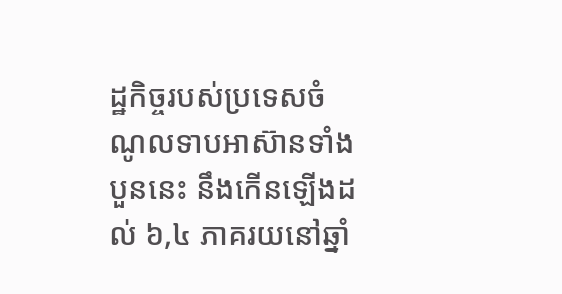ដ្ឋកិច្ចរបស់ប្រទេសចំណូលទាបអាស៊ានទាំងបួននេះ នឹងកើនឡើងដល់ ៦,៤ ភាគរយនៅឆ្នាំ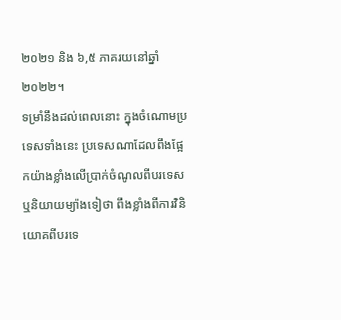២០២១ និង ៦,៥ ភាគរយនៅឆ្នាំ ២០២២។
ទម្រាំនឹងដល់ពេលនោះ ក្នុងចំណោមប្រទេសទាំងនេះ ប្រទេសណាដែលពឹងផ្អែកយ៉ាងខ្លាំងលើប្រាក់ចំណូលពីបរទេស ឬនិយាយម្យ៉ាងទៀថា ពឹងខ្លាំងពីការវិនិយោគពីបរទេ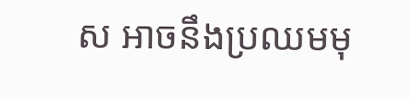ស អាចនឹងប្រឈមមុ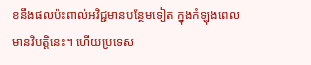ខនឹងផលប៉ះពាល់អវិជ្ជមានបន្ថែមទៀត ក្នុងកំឡុងពេលមានវិបត្តិនេះ។ ហើយប្រទេស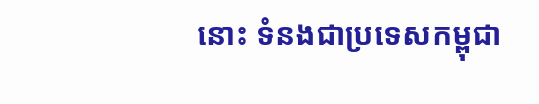នោះ ទំនងជាប្រទេសកម្ពុជា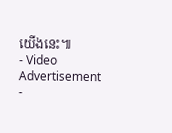យើងនេះ៕
- Video Advertisement -